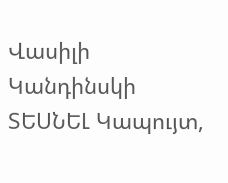Վասիլի Կանդինսկի ՏԵՍՆԵԼ Կապույտ,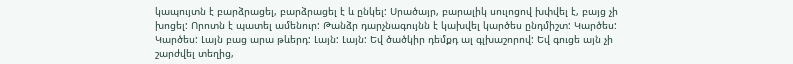կապույտն է բարձրացել, բարձրացել է և ընկել: Սրածայր, բարալիկ սուլոցով խփվել է, բայց չի խոցել: Որոտն է պատել ամենուր: Թանձր դարչնագույնն է կախվել կարծես ընդմիշտ: Կարծես: Կարծես: Լայն բաց արա թևերդ: Լայն: Լայն: Եվ ծածկիր դեմքդ ալ գլխաշորով: Եվ գուցե այն չի շարժվել տեղից,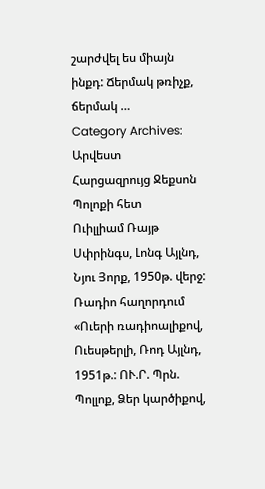շարժվել ես միայն ինքդ: Ճերմակ թռիչք, ճերմակ …
Category Archives: Արվեստ
Հարցազրույց Ջեքսոն Պոլոքի հետ
Ուիլլիամ Ռայթ Սփրինգս, Լոնգ Այլնդ, Նյու Յորք, 1950թ. վերջ: Ռադիո հաղորդում «Ուերի ռադիոալիքով, Ուեսթերլի, Ռոդ Այլնդ, 1951թ.: ՈՒ.Ր. Պրն. Պոլլոք, Ձեր կարծիքով,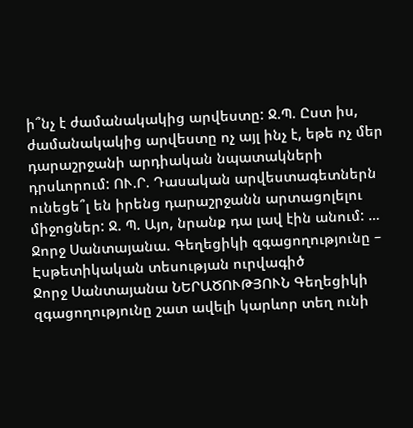ի՞նչ է ժամանակակից արվեստը: Ջ.Պ. Ըստ իս, ժամանակակից արվեստը ոչ այլ ինչ է, եթե ոչ մեր դարաշրջանի արդիական նպատակների դրսևորում: ՈՒ.Ր. Դասական արվեստագետներն ունեցե՞լ են իրենց դարաշրջանն արտացոլելու միջոցներ: Ջ. Պ. Այո, նրանք դա լավ էին անում: …
Ջորջ Սանտայանա. Գեղեցիկի զգացողությունը – Էսթետիկական տեսության ուրվագիծ
Ջորջ Սանտայանա ՆԵՐԱԾՈՒԹՅՈՒՆ Գեղեցիկի զգացողությունը շատ ավելի կարևոր տեղ ունի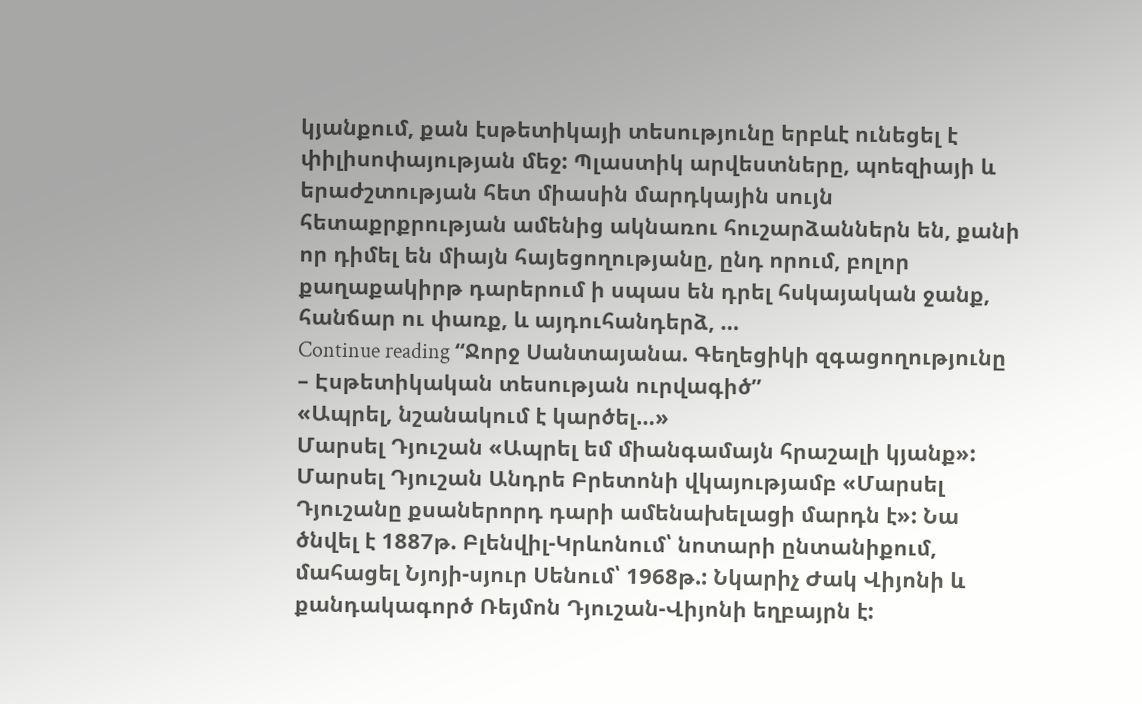կյանքում, քան էսթետիկայի տեսությունը երբևէ ունեցել է փիլիսոփայության մեջ: Պլաստիկ արվեստները, պոեզիայի և երաժշտության հետ միասին մարդկային սույն հետաքրքրության ամենից ակնառու հուշարձաններն են, քանի որ դիմել են միայն հայեցողությանը, ընդ որում, բոլոր քաղաքակիրթ դարերում ի սպաս են դրել հսկայական ջանք, հանճար ու փառք, և այդուհանդերձ, …
Continue reading “Ջորջ Սանտայանա. Գեղեցիկի զգացողությունը – Էսթետիկական տեսության ուրվագիծ”
«Ապրել, նշանակում է կարծել…»
Մարսել Դյուշան «Ապրել եմ միանգամայն հրաշալի կյանք»: Մարսել Դյուշան Անդրե Բրետոնի վկայությամբ «Մարսել Դյուշանը քսաներորդ դարի ամենախելացի մարդն է»: Նա ծնվել է 1887թ. Բլենվիլ-Կրևոնում՝ նոտարի ընտանիքում, մահացել Նյոյի-սյուր Սենում՝ 1968թ.: Նկարիչ Ժակ Վիյոնի և քանդակագործ Ռեյմոն Դյուշան-Վիյոնի եղբայրն է: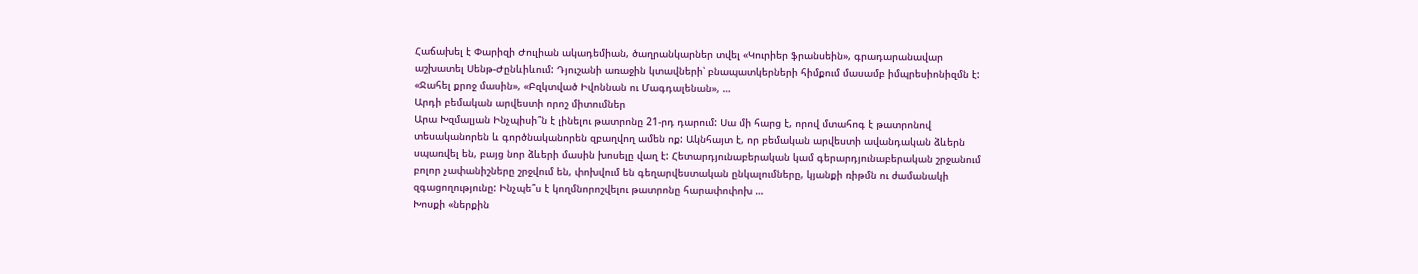Հաճախել է Փարիզի Ժուլիան ակադեմիան, ծաղրանկարներ տվել «Կուրիեր ֆրանսեին», գրադարանավար աշխատել Սենթ-Ժընևիևում: Դյուշանի առաջին կտավների՝ բնապատկերների հիմքում մասամբ իմպրեսիոնիզմն է: «Ջահել քրոջ մասին», «Բզկտված Իվոննան ու Մագդալենան», …
Արդի բեմական արվեստի որոշ միտումներ
Արա Խզմալյան Ինչպիսի՞ն է լինելու թատրոնը 21-րդ դարում: Սա մի հարց է, որով մտահոգ է թատրոնով տեսականորեն և գործնականորեն զբաղվող ամեն ոք: Ակնհայտ է, որ բեմական արվեստի ավանդական ձևերն սպառվել են, բայց նոր ձևերի մասին խոսելը վաղ է: Հետարդյունաբերական կամ գերարդյունաբերական շրջանում բոլոր չափանիշները շրջվում են, փոխվում են գեղարվեստական ընկալումները, կյանքի ռիթմն ու ժամանակի զգացողությունը: Ինչպե՞ս է կողմնորոշվելու թատրոնը հարափոփոխ …
Խոսքի «ներքին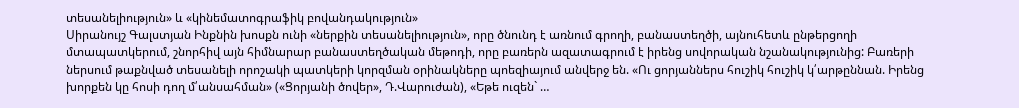տեսանելիություն» և «կինեմատոգրաֆիկ բովանդակություն»
Սիրանույշ Գալստյան Ինքնին խոսքն ունի «ներքին տեսանելիություն», որը ծնունդ է առնում գրողի, բանաստեղծի, այնուհետև ընթերցողի մտապատկերում, շնորհիվ այն հիմնարար բանաստեղծական մեթոդի, որը բառերն ազատագրում է իրենց սովորական նշանակությունից: Բառերի ներսում թաքնված տեսանելի որոշակի պատկերի կորզման օրինակները պոեզիայում անվերջ են. «Ու ցորյաններս հուշիկ հուշիկ կ՛արթըննան. Իրենց խորքեն կը հոսի դող մ՛անսահման» («Ցորյանի ծովեր», Դ.Վարուժան), «Եթե ուզեն` …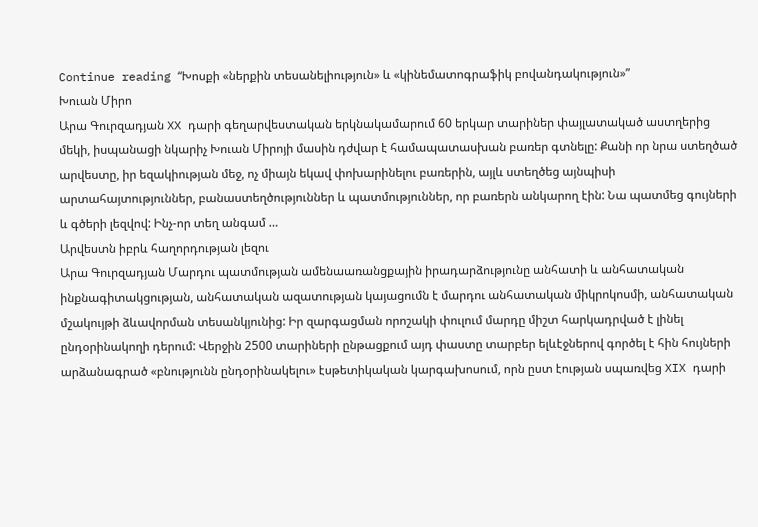Continue reading “Խոսքի «ներքին տեսանելիություն» և «կինեմատոգրաֆիկ բովանդակություն»”
Խուան Միրո
Արա Գուրզադյան XX դարի գեղարվեստական երկնակամարում 60 երկար տարիներ փայլատակած աստղերից մեկի, իսպանացի նկարիչ Խուան Միրոյի մասին դժվար է համապատասխան բառեր գտնելը: Քանի որ նրա ստեղծած արվեստը, իր եզակիության մեջ, ոչ միայն եկավ փոխարինելու բառերին, այլև ստեղծեց այնպիսի արտահայտություններ, բանաստեղծություններ և պատմություններ, որ բառերն անկարող էին: Նա պատմեց գույների և գծերի լեզվով: Ինչ-որ տեղ անգամ …
Արվեստն իբրև հաղորդության լեզու
Արա Գուրզադյան Մարդու պատմության ամենաառանցքային իրադարձությունը անհատի և անհատական ինքնագիտակցության, անհատական ազատության կայացումն է մարդու անհատական միկրոկոսմի, անհատական մշակույթի ձևավորման տեսանկյունից: Իր զարգացման որոշակի փուլում մարդը միշտ հարկադրված է լինել ընդօրինակողի դերում: Վերջին 2500 տարիների ընթացքում այդ փաստը տարբեր ելևէջներով գործել է հին հույների արձանագրած «բնությունն ընդօրինակելու» էսթետիկական կարգախոսում, որն ըստ էության սպառվեց XIX դարի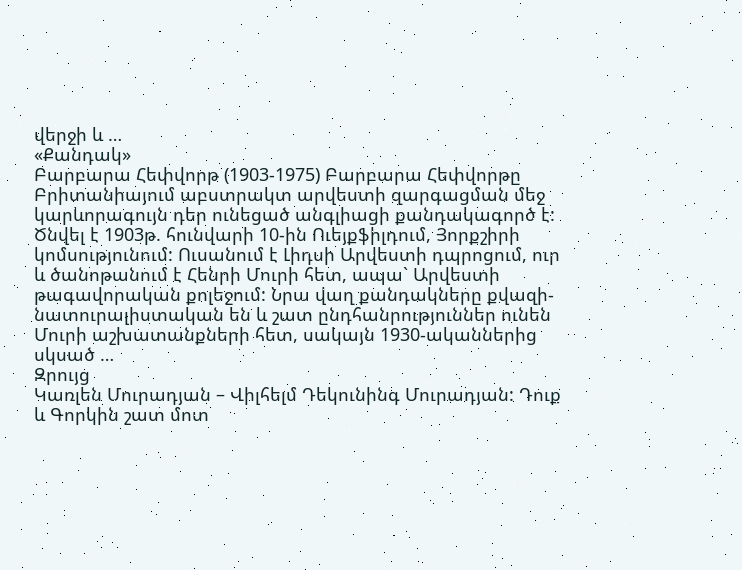վերջի և …
«Քանդակ»
Բարբարա Հեփվորթ (1903-1975) Բարբարա Հեփվորթը Բրիտանիայում աբստրակտ արվեստի զարգացման մեջ կարևորագույն դեր ունեցած անգլիացի քանդակագործ է: Ծնվել է 1903թ. հունվարի 10-ին Ուեյքֆիլդում, Յորքշիրի կոմսությունում: Ուսանում է Լիդսի Արվեստի դպրոցում, ուր և ծանոթանում է Հենրի Մուրի հետ, ապա` Արվեստի թագավորական քոլեջում: Նրա վաղ քանդակները քվազի-նատուրալիստական են և շատ ընդհանրություններ ունեն Մուրի աշխատանքների հետ, սակայն 1930-ականներից սկսած …
Զրույց
Կառլեն Մուրադյան – Վիլհելմ Դեկունինգ Մուրադյան: Դուք և Գորկին շատ մոտ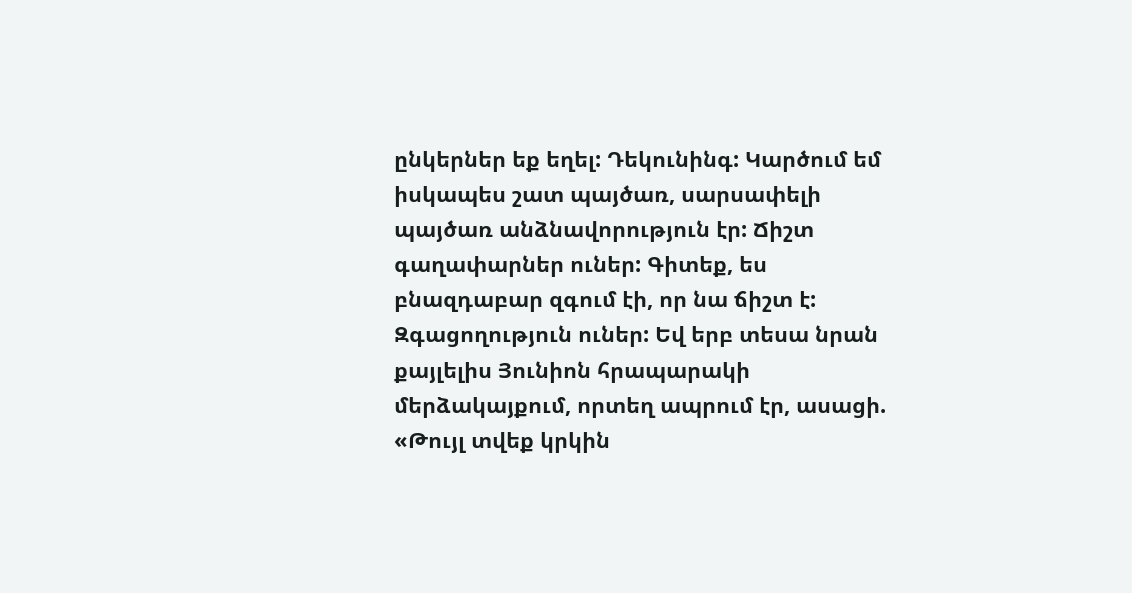ընկերներ եք եղել: Դեկունինգ: Կարծում եմ իսկապես շատ պայծառ, սարսափելի պայծառ անձնավորություն էր: Ճիշտ գաղափարներ ուներ: Գիտեք, ես բնազդաբար զգում էի, որ նա ճիշտ է: Զգացողություն ուներ: Եվ երբ տեսա նրան քայլելիս Յունիոն հրապարակի մերձակայքում, որտեղ ապրում էր, ասացի. «Թույլ տվեք կրկին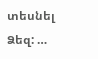տեսնել Ձեզ: …